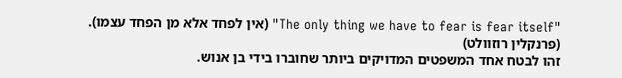"The only thing we have to fear is fear itself" (אין לפחד אלא מן הפחד עצמו).
(פרנקלין רוזוולט)
זהו לבטח אחד המשפטים המדויקים ביותר שחוברו בידי בן אנוש.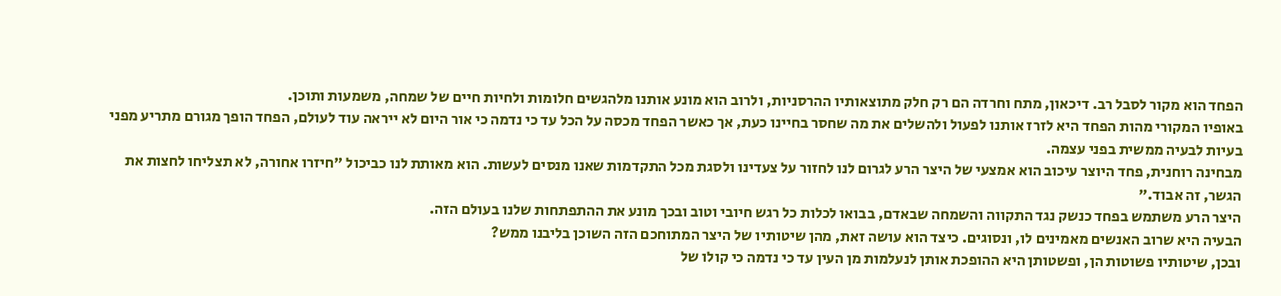הפחד הוא מקור לסבל רב. דיכאון, מתח וחרדה הם רק חלק מתוצאותיו ההרסניות, ולרוב הוא מונע אותנו מלהגשים חלומות ולחיות חיים של שמחה, משמעות ותוכן.
באופיו המקורי מהות הפחד היא לזרז אותנו לפעול ולהשלים את מה שחסר בחיינו כעת, אך כאשר הפחד מכסה על הכל עד כי נדמה כי אור היום לא ייראה עוד לעולם, הפחד הופך מגורם מתריע מפני בעיות לבעיה ממשית בפני עצמה.
מבחינה רוחנית, פחד היוצר עיכוב הוא אמצעי של היצר הרע לגרום לנו לחזור על צעדינו ולסגת מכל התקדמות שאנו מנסים לעשות. הוא מאותת לנו כביכול "חיזרו אחורה, לא תצליחו לחצות את הגשר, זה אבוד."
היצר הרע משתמש בפחד כנשק נגד התקווה והשמחה שבאדם, בבואו לכלות כל רגש חיובי וטוב ובכך מונע את ההתפתחות שלנו בעולם הזה.
הבעיה היא שרוב האנשים מאמינים לו, ונסוגים. כיצד הוא עושה זאת, מהן שיטותיו של היצר המתוחכם הזה השוכן בליבנו ממש?
ובכן, שיטותיו פשוטות הן, ופשטותן היא ההופכת אותן לנעלמות מן העין עד כי נדמה כי קולו של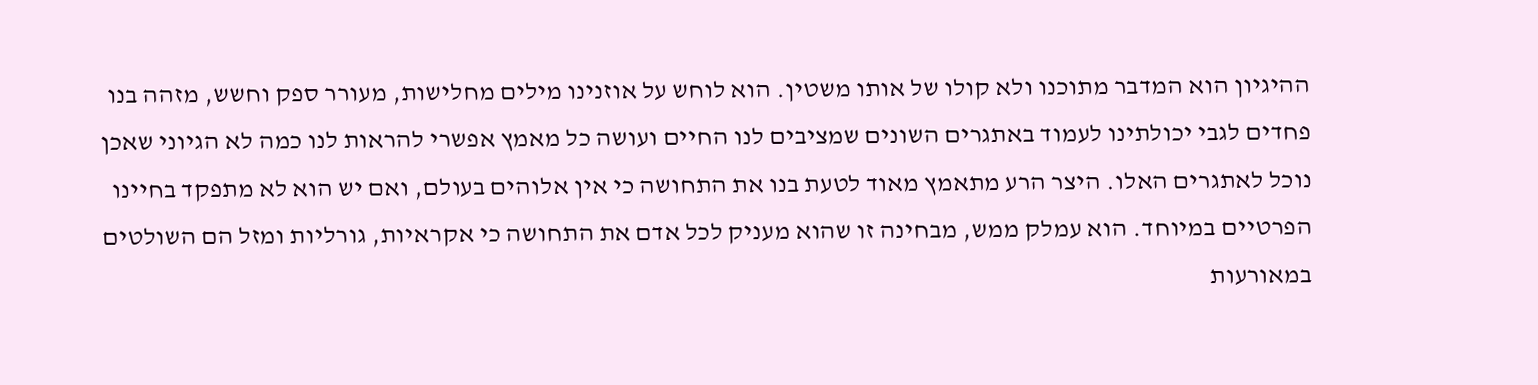ההיגיון הוא המדבר מתוכנו ולא קולו של אותו משטין. הוא לוחש על אוזנינו מילים מחלישות, מעורר ספק וחשש, מזהה בנו פחדים לגבי יכולתינו לעמוד באתגרים השונים שמציבים לנו החיים ועושה כל מאמץ אפשרי להראות לנו כמה לא הגיוני שאכן נוכל לאתגרים האלו. היצר הרע מתאמץ מאוד לטעת בנו את התחושה כי אין אלוהים בעולם, ואם יש הוא לא מתפקד בחיינו הפרטיים במיוחד. הוא עמלק ממש, מבחינה זו שהוא מעניק לכל אדם את התחושה כי אקראיות, גורליות ומזל הם השולטים במאורעות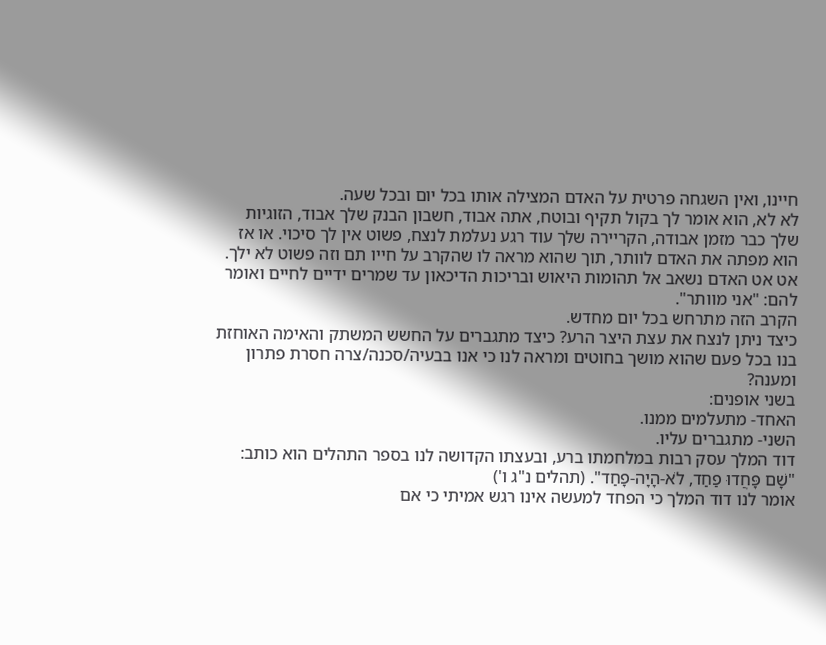חיינו, ואין השגחה פרטית על האדם המצילה אותו בכל יום ובכל שעה.
לא לא, הוא אומר לך בקול תקיף ובוטח, אתה אבוד, חשבון הבנק שלך אבוד, הזוגיות שלך כבר מזמן אבודה, הקריירה שלך עוד רגע נעלמת לנצח, פשוט אין לך סיכוי. או אז הוא מפתה את האדם לוותר, תוך שהוא מראה לו שהקרב על חייו תם וזה פשוט לא ילך. אט אט האדם נשאב אל תהומות היאוש ובריכות הדיכאון עד שמרים ידיים לחיים ואומר להם: "אני מוותר".
הקרב הזה מתרחש בכל יום מחדש.
כיצד ניתן לנצח את עצת היצר הרע? כיצד מתגברים על החשש המשתק והאימה האוחזת בנו בכל פעם שהוא מושך בחוטים ומראה לנו כי אנו בבעיה/סכנה/צרה חסרת פתרון ומענה?
בשני אופנים:
האחד- מתעלמים ממנו.
השני- מתגברים עליו.
דוד המלך עסק רבות במלחמתו ברע, ובעצתו הקדושה לנו בספר התהלים הוא כותב:
"שָׁם פָּחֲדוּ פַחַד, לֹא-הָיָה-פָחַד". (תהלים נ"ג ו')
אומר לנו דוד המלך כי הפחד למעשה אינו רגש אמיתי כי אם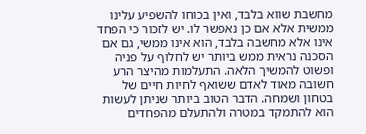מחשבת שווא בלבד, ואין בכוחו להשפיע עלינו ממשית אלא אם כן נאפשר לו. יש לזכור כי הפחד אינו אלא מחשבה בלבד, הוא אינו ממשי, גם אם הסכנה נראית ממש ביותר יש לחלוף על פניה ופשוט להמשיך הלאה. התעלמות מהיצר הרע חשובה מאוד לאדם ששואף לחיות חיים של בטחון ושמחה. הדבר הטוב ביותר שניתן לעשות הוא להתמקד במטרה ולהתעלם מהפחדים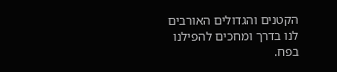הקטנים והגדולים האורבים לנו בדרך ומחכים להפילנו בפח.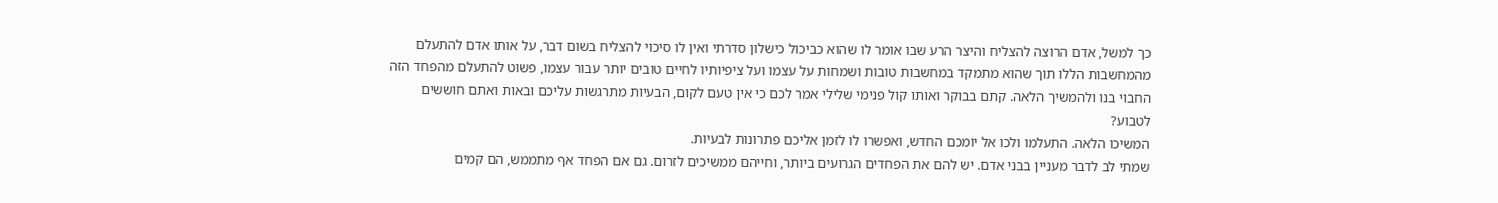כך למשל, אדם הרוצה להצליח והיצר הרע שבו אומר לו שהוא כביכול כישלון סדרתי ואין לו סיכוי להצליח בשום דבר, על אותו אדם להתעלם מהמחשבות הללו תוך שהוא מתמקד במחשבות טובות ושמחות על עצמו ועל ציפיותיו לחיים טובים יותר עבור עצמו, פשוט להתעלם מהפחד הזה החבוי בנו ולהמשיך הלאה. קתם בבוקר ואותו קול פנימי שלילי אמר לכם כי אין טעם לקום, הבעיות מתרגשות עליכם ובאות ואתם חוששים לטבוע?
המשיכו הלאה. התעלמו ולכו אל יומכם החדש, ואפשרו לו לזמן אליכם פתרונות לבעיות.
שמתי לב לדבר מעניין בבני אדם. יש להם את הפחדים הגרועים ביותר, וחייהם ממשיכים לזרום. גם אם הפחד אף מתממש, הם קמים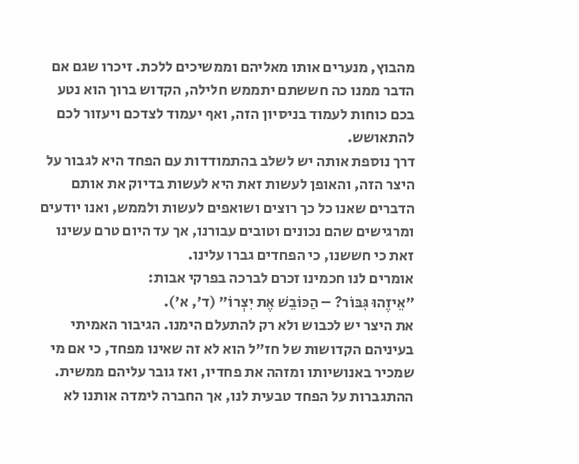מהבוץ, מנערים אותו מאליהם וממשיכים ללכת. זיכרו שגם אם הדבר ממנו כה חששתם יתממש חלילה, הקדוש ברוך הוא נטע בכם כוחות לעמוד בניסיון הזה, ואף יעמוד לצדכם ויעזור לכם להתאושש.
דרך נוספת אותה יש לשלב בהתמודדות עם הפחד היא לגבור על היצר הזה, והאופן לעשות זאת היא לעשות בדיוק את אותם הדברים שאנו כל כך רוצים ושואפים לעשות ולממש, ואנו יודעים ומרגישים שהם נכונים וטובים עבורנו, אך עד היום טרם עשינו זאת כי חששנו, כי הפחדים גברו עלינו.
אומרים לנו חכמינו זכרם לברכה בפרקי אבות:
"אֵיזֶהוּ גִּבּוֹר? – הַכּוֹבֵשׁ אֶת יִצְרוֹ" (ד', א').
את היצר יש לכבוש ולא רק להתעלם הימנו. הגיבור האמיתי בעיניהם הקדושות של חז"ל הוא לא זה שאינו מפחד, כי אם מי שמכיר באנושיותו ומזהה את פחדיו, ואז גובר עליהם ממשית. ההתגברות על הפחד טבעית לנו, אך החברה לימדה אותנו לא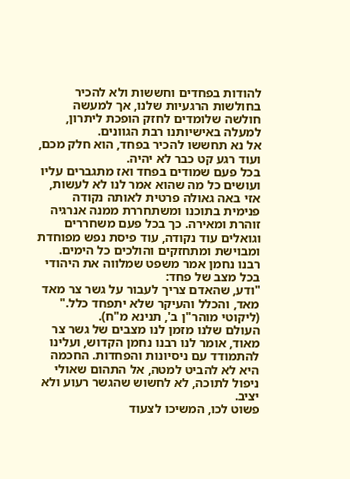להודות בפחדים וחששות ולא להכיר בחולשות הרגעיות שלנו, אך למעשה חולשה שלומדים לחזק הופכת ליתרון, למעלה באישיותנו רבת הגוונים.
אל נא תחששו להכיר בפחד, הוא חלק מכם, ועוד רגע קט כבר לא יהיה.
בכל פעם שמודים בפחד ואז מתגברים עליו ועושים כל מה שהוא אמר לנו לא לעשות, אזי באה גאולה פרטית לאותה נקודה פנימית בתוכנו ומשתחררת ממנה אנרגיה זוהרת ומאירה. כך בכל פעם משחררים וגואלים עוד נקודה, עוד פיסת נפש מפוחדת ומבוישת ומתחזקים והולכים כל הימים.
רבנו נחמן אמר משפט שמלווה את היהודי בכל מצב של פחד:
"ודע, שהאדם צריך לעבור על גשר צר מאד מאד, והכלל והעיקר שלא יתפחד כלל."
(ליקוטי מוהר"ן ב', תנינא מ"ח).
העולם שלנו מזמן לנו מצבים של גשר צר מאוד, אומר לנו רבנו נחמן הקדוש, ועלינו להתמודד עם ניסיונות והפחדות. החכמה היא לא להביט למטה, אל התהום שאולי ניפול לתוכה, לא לחשוש שהגשר רעוע ולא יציב.
פשוט לכו, המשיכו לצעוד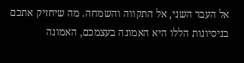אל העבר השני, אל התקווה והשמחה. מה שיחזיק אתכם בניסיונות הללו היא האמונה בעצמכם, האמונה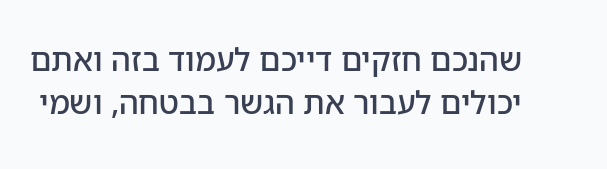שהנכם חזקים דייכם לעמוד בזה ואתם יכולים לעבור את הגשר בבטחה, ושמי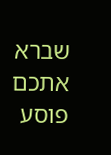שברא אתכם פוסע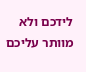לידכם ולא מוותר עליכם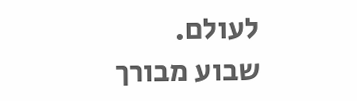לעולם.
שבוע מבורך